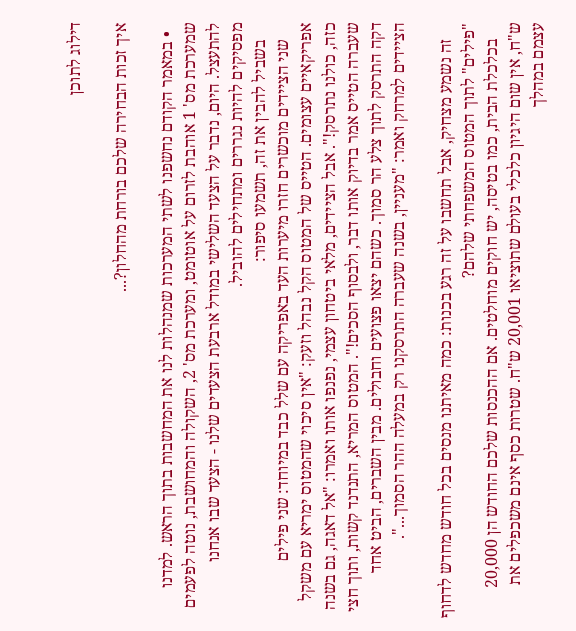דילוג לתוכן

איך זכות הבחירה שלכם בורחת מהחלון?...

  • במאמר הקודם נחשפנו לשתי המערכות שמנהלות לנו את המחשבות בתוך הראש. למדנו שמערכת מס' 1 אוהבת לזרום על אוטומט, ומערכת מס' 2, השקולה והמחושבת, נוטה לפעמים להתעצל. היום, נדבר על הצעד השלישי במודל ארבעת הצעדים שלנו - הצעד שבו אנחנו מפסיקים להיות נגררים ומתחילים להוביל.
    בשביל להבין את זה, תשמעו סיפור:
    שני הציידים מוכשרים חזרו מיערות העד באפריקה עם שלל כבד במיוחד: שני פילים אפריקאיים עצומים. הטייס של המטוס הקל נבהל וזעק: "אין סיכוי שהמטוס ימריא עם משקל כזה, כולנו נתרסק!". אבל הציידים, מלאי ביטחון עצמי, נפנפו אותו ואמרו: "אל דאגה, גם בשנה שעברה הטייס אמר בדיוק אותו דבר, ולבסוף הסכים!". המטוס המריא, התנדנד קשות, ותוך חצי דקה התרסק לתוך צלע הר סמוך. כשהם יצאו פצועים וחבולים. מבין השברים, הביט אחד הציידים למרחק ואמר: "מעניין, בשנה שעברה התרסקנו רק במעלה ההר הסמוך...".

    זה נשמע מצחיק, אבל תחשבו על זה רגע בכנות: כמה מאיתנו מנסים בכל חודש מחדש לדחוף "פילים" לתוך המטוס המשפחתי שלהם?
    בכלכלת הבית, כמו בטיסה, יש חוקים מוחלטים. אם ההכנסות שלכם החודש הן 20,000 ש"ח, אין שום היגיון כלכלי בעולם שתוציאו 20,001 ש"ח. שטרות כסף אינם משכפלים את עצמם במהלך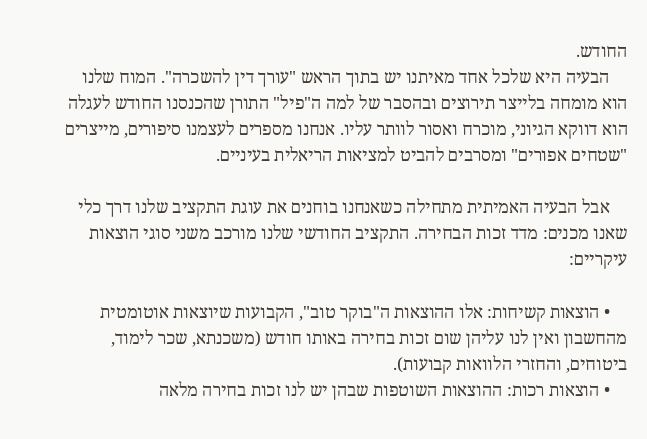החודש.
    הבעיה היא שלכל אחד מאיתנו יש בתוך הראש "עורך דין להשכרה". המוח שלנו הוא מומחה בלייצר תירוצים ובהסבר של למה ה"פיל" התורן שהכנסנו החודש לעגלה הוא דווקא הגיוני, מוכרח ואסור לוותר עליו. אנחנו מספרים לעצמנו סיפורים, מייצרים "שטחים אפורים" ומסרבים להביט למציאות הריאלית בעיניים.

    אבל הבעיה האמיתית מתחילה כשאנחנו בוחנים את עוגת התקציב שלנו דרך כלי שאנו מכנים: מדד זכות הבחירה. התקציב החודשי שלנו מורכב משני סוגי הוצאות עיקריים:

    • הוצאות קשיחות: אלו ההוצאות ה"בוקר טוב", הקבועות שיוצאות אוטומטית מהחשבון ואין לנו עליהן שום זכות בחירה באותו חודש (משכנתא, שכר לימוד, ביטוחים, והחזרי הלוואות קבועות).
    • הוצאות רכות: ההוצאות השוטפות שבהן יש לנו זכות בחירה מלאה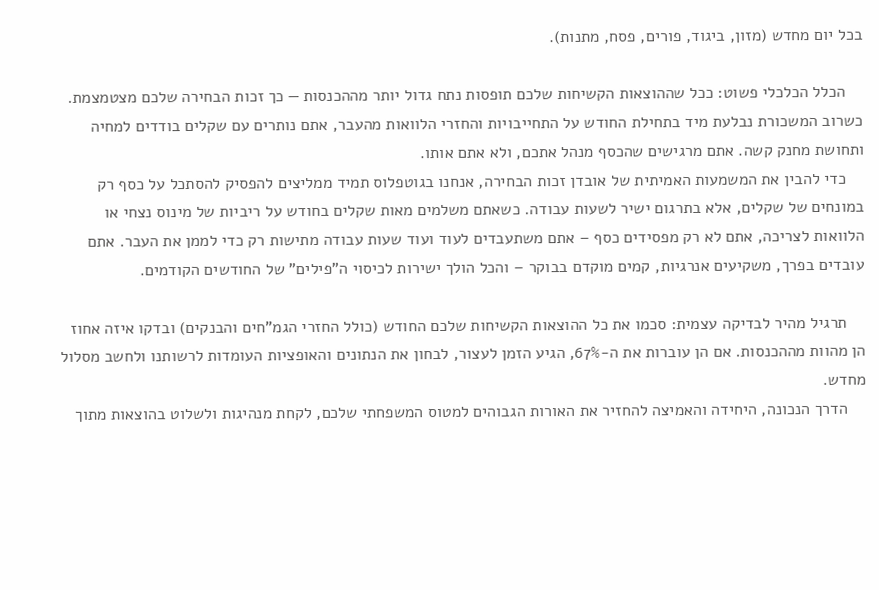בכל יום מחדש (מזון, ביגוד, פורים, פסח, מתנות).

    הכלל הכלכלי פשוט: ככל שההוצאות הקשיחות שלכם תופסות נתח גדול יותר מההכנסות — כך זכות הבחירה שלכם מצטמצמת. כשרוב המשכורת נבלעת מיד בתחילת החודש על התחייבויות והחזרי הלוואות מהעבר, אתם נותרים עם שקלים בודדים למחיה ותחושת מחנק קשה. אתם מרגישים שהכסף מנהל אתכם, ולא אתם אותו.
    כדי להבין את המשמעות האמיתית של אובדן זכות הבחירה, אנחנו בגוטפלוס תמיד ממליצים להפסיק להסתכל על כסף רק במונחים של שקלים, אלא בתרגום ישיר לשעות עבודה. כשאתם משלמים מאות שקלים בחודש על ריביות של מינוס נצחי או הלוואות לצריכה, אתם לא רק מפסידים כסף – אתם משתעבדים לעוד ועוד שעות עבודה מתישות רק כדי לממן את העבר. אתם עובדים בפרך, משקיעים אנרגיות, קמים מוקדם בבוקר – והכל הולך ישירות לכיסוי ה"פילים" של החודשים הקודמים.

    תרגיל מהיר לבדיקה עצמית: סכמו את כל ההוצאות הקשיחות שלכם החודש (כולל החזרי הגמ"חים והבנקים) ובדקו איזה אחוז הן מהוות מההכנסות. אם הן עוברות את ה-67%, הגיע הזמן לעצור, לבחון את הנתונים והאופציות העומדות לרשותנו ולחשב מסלול מחדש.
    הדרך הנכונה, היחידה והאמיצה להחזיר את האורות הגבוהים למטוס המשפחתי שלכם, לקחת מנהיגות ולשלוט בהוצאות מתוך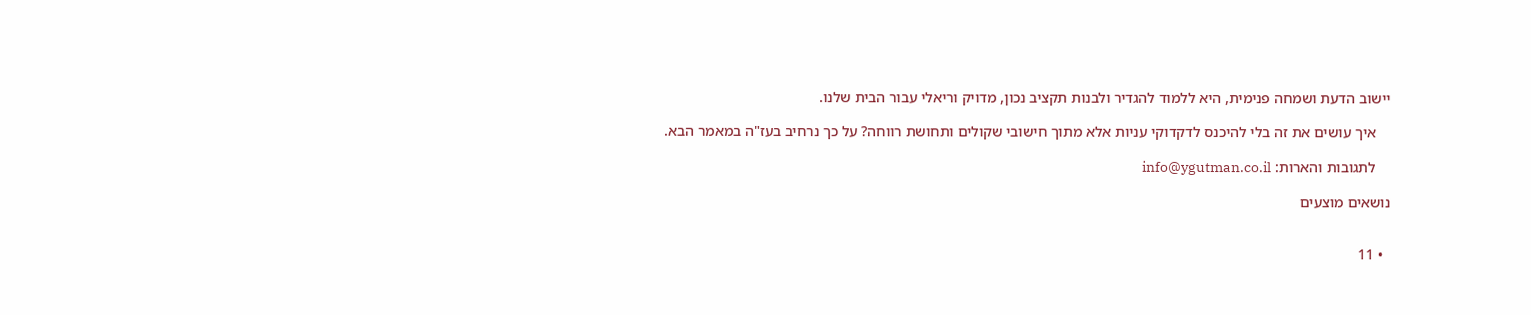יישוב הדעת ושמחה פנימית, היא ללמוד להגדיר ולבנות תקציב נכון, מדויק וריאלי עבור הבית שלנו.

    איך עושים את זה בלי להיכנס לדקדוקי עניות אלא מתוך חישובי שקולים ותחושת רווחה? על כך נרחיב בעז"ה במאמר הבא.

    לתגובות והארות: info@ygutman.co.il

נושאים מוצעים


  • 11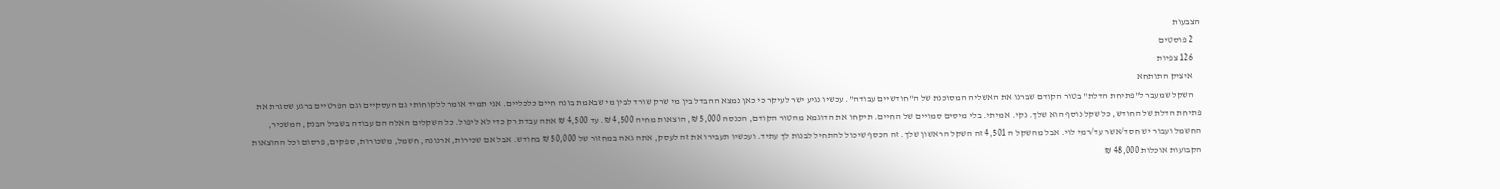הצבעות
    2 פוסטים
    126 צפיות
    איציק התותחא
    השקל שמעבר ל"פתיחת הדלת" בטור הקודם שברנו את האשליה המסוכנת של ה"חודשיים עבודה". עכשיו נגיע ישר לעיקר כי כאן נמצא ההבדל בין מי שרק שורד לבין מי שבאמת בונה חיים כלכליים. אני תמיד אומר ללקוחותי גם העסקיים וגם הפרטיים ברגע שסגרת את פתיחת הדלת של החודש, כל שקל נוסף הוא שלך. נקי. אמיתי. בלי מיסים סמויים של החיים. תיקחו את הדוגמא מהטור הקודם, הכנסה 5,000 ₪, הוצאות מחיה 4,500 ₪. עד 4,500 ₪ אתה עבדת רק כדי לא ליפול. כל השקלים האלה הם עבודה בשביל הבנק, המשכיר, החשמל ועבור יש חסד/אשר עד/רמי לוי. אבל מהשקל ה 4,501 זה השקל הראשון שלך. זה הכסף שיכול להתחיל לבנות לך עתיד. ועכשיו תעבירו את זה לעסק, אתה גאה במחזור של 50,000 ₪ בחודש. אבל אם שכירות, ארנונה, חשמל, משכורות, ספקים, פרסום וכל ההוצאות הקבועות אוכלות 48,000 ₪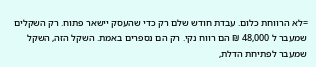=לא הרווחת כלום. עבדת חודש שלם רק כדי שהעסק יישאר פתוח. רק השקלים שמעבר ל 48,000 ₪ הם רווח נקי. רק הם נספרים באמת. השקל הזה, השקל שמעבר לפתיחת הדלת,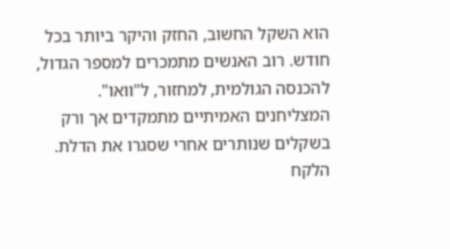הוא השקל החשוב, החזק והיקר ביותר בכל חודש. רוב האנשים מתמכרים למספר הגדול, להכנסה הגולמית, למחזור, ל"וואו". המצליחנים האמיתיים מתמקדים אך ורק בשקלים שנותרים אחרי שסגרו את הדלת. הלקח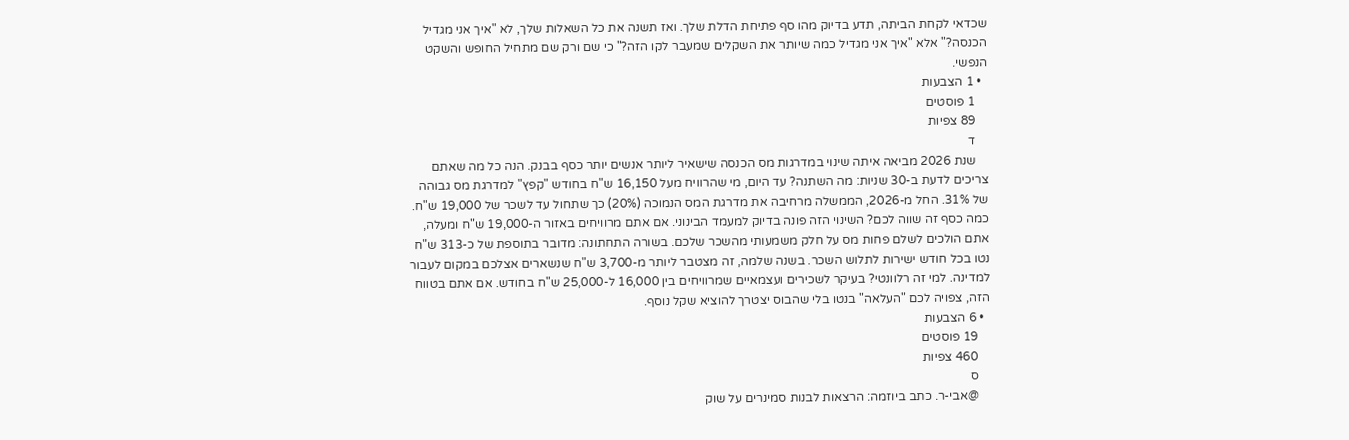שכדאי לקחת הביתה, תדע בדיוק מהו סף פתיחת הדלת שלך. ואז תשנה את כל השאלות שלך, לא "איך אני מגדיל הכנסה?" אלא "איך אני מגדיל כמה שיותר את השקלים שמעבר לקו הזה?" כי שם ורק שם מתחיל החופש והשקט הנפשי.
  • 1 הצבעות
    1 פוסטים
    89 צפיות
    ד
    שנת 2026 מביאה איתה שינוי במדרגות מס הכנסה שישאיר ליותר אנשים יותר כסף בבנק. הנה כל מה שאתם צריכים לדעת ב-30 שניות: מה השתנה? עד היום, מי שהרוויח מעל 16,150 ש"ח בחודש "קפץ" למדרגת מס גבוהה של 31%. החל מ-2026, הממשלה מרחיבה את מדרגת המס הנמוכה (20%) כך שתחול עד לשכר של 19,000 ש"ח. כמה כסף זה שווה לכם? השינוי הזה פונה בדיוק למעמד הבינוני. אם אתם מרוויחים באזור ה-19,000 ש"ח ומעלה, אתם הולכים לשלם פחות מס על חלק משמעותי מהשכר שלכם. בשורה התחתונה: מדובר בתוספת של כ-313 ש"ח נטו בכל חודש ישירות לתלוש השכר. בשנה שלמה, זה מצטבר ליותר מ-3,700 ש"ח שנשארים אצלכם במקום לעבור למדינה. למי זה רלוונטי? בעיקר לשכירים ועצמאיים שמרוויחים בין 16,000 ל-25,000 ש"ח בחודש. אם אתם בטווח הזה, צפויה לכם "העלאה" בנטו בלי שהבוס יצטרך להוציא שקל נוסף.
  • 6 הצבעות
    19 פוסטים
    460 צפיות
    ס
    @אבי-ר. כתב ביוזמה: הרצאות לבנות סמינרים על שוק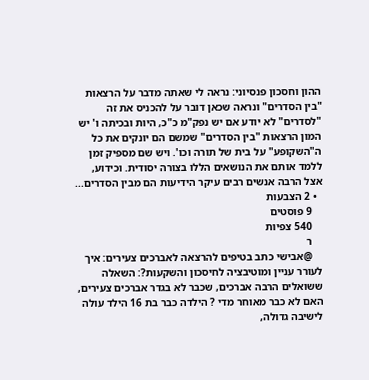ההון וחסכון פנסיוני: נראה לי שאתה מדבר על הרצאות "בין הסדרים" ונראה שכאן דובר על להכניס את זה "לסדרים" לא יודע אם יש נפק"מ כ"כ, היות ובכיתה ו' יש המון הרצאות "בין הסדרים" שמשם הם יונקים את כל ה"השקופע" על בית של תורה וכו'. ויש שם מספיק זמן ללמד אותם את הנושאים הללו בצורה יסודית. וכידוע, אצל הרבה אנשים רבים עיקר הידיעות הם מבין הסדרים...
  • 2 הצבעות
    9 פוסטים
    540 צפיות
    ר
    @אבישי כתב בטיפים להרצאה לאברכים צעירים: איך לעורר עניין ומוטיבציה לחיסכון והשקעות?: השאלה ששואלים הרבה אברכים, שכבר לא בגדר אברכים צעירים, האם לא כבר מאוחר מדי ? הילדה כבר בת 16 הילד עולה לישיבה גדולה,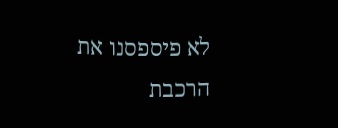לא פיספסנו את הרכבת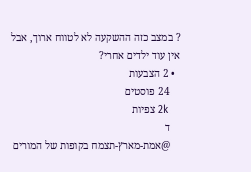? במצב כזה ההשקעה לא לטווח ארוך, אבל אין עוד ילדים אחרי?
  • 2 הצבעות
    24 פוסטים
    2k צפיות
    ד
    @אמת-מארץ-תצמח בקופות של המורים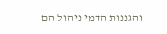והגננות הדמי ניהול הם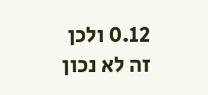0.12 ולכן זה לא נכון